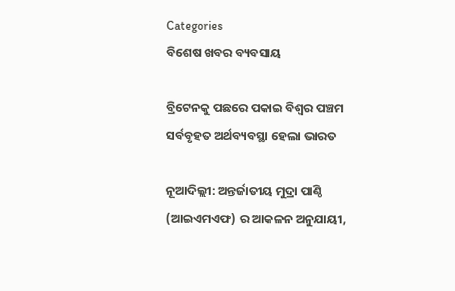Categories
ବିଶେଷ ଖବର ବ୍ୟବସାୟ

ବ୍ରିଟେନକୁ ପଛରେ ପକାଇ ବିଶ୍ଵର ପଞ୍ଚମ ସର୍ବବୃହତ ଅର୍ଥବ୍ୟବସ୍ଥା ହେଲା ଭାରତ

ନୂଆଦିଲ୍ଲୀ: ଅନ୍ତର୍ଜାତୀୟ ମୁଦ୍ରା ପାଣ୍ଠି (ଆଇଏମଏଫ) ର ଆକଳନ ଅନୁଯାୟୀ,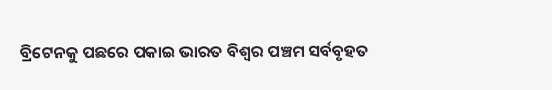ବ୍ରିଟେନକୁ ପଛରେ ପକାଇ ଭାରତ ବିଶ୍ଵର ପଞ୍ଚମ ସର୍ବବୃହତ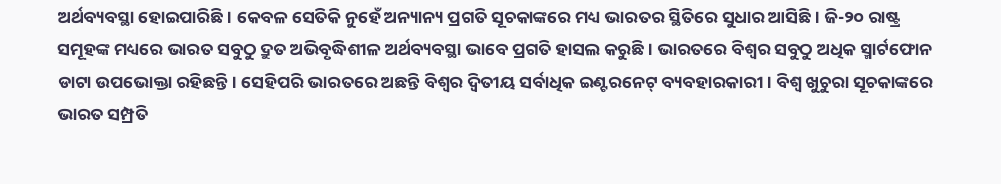ଅର୍ଥବ୍ୟବସ୍ଥା ହୋଇପାରିଛି। କେବଳ ସେତିକି ନୁହେଁ ଅନ୍ୟାନ୍ୟ ପ୍ରଗତି ସୂଚକାଙ୍କରେ ମଧ୍ୟ ଭାରତର ସ୍ଥିତିରେ ସୁଧାର ଆସିଛି। ଜି-୨୦ ରାଷ୍ଟ୍ର ସମୂହଙ୍କ ମଧ୍ୟରେ ଭାରତ ସବୁଠୁ ଦ୍ରୁତ ଅଭିବୃଦ୍ଧିଶୀଳ ଅର୍ଥବ୍ୟବସ୍ଥା ଭାବେ ପ୍ରଗତି ହାସଲ କରୁଛି। ଭାରତରେ ବିଶ୍ଵର ସବୁଠୁ ଅଧିକ ସ୍ମାର୍ଟଫୋନ ଡାଟା ଉପଭୋକ୍ତା ରହିଛନ୍ତି। ସେହିପରି ଭାରତରେ ଅଛନ୍ତି ବିଶ୍ଵର ଦ୍ୱିତୀୟ ସର୍ବାଧିକ ଇଣ୍ଟରନେଟ୍‌ ବ୍ୟବହାରକାରୀ। ବିଶ୍ଵ ଖୁଚୁରା ସୂଚକାଙ୍କରେ ଭାରତ ସମ୍ପ୍ରତି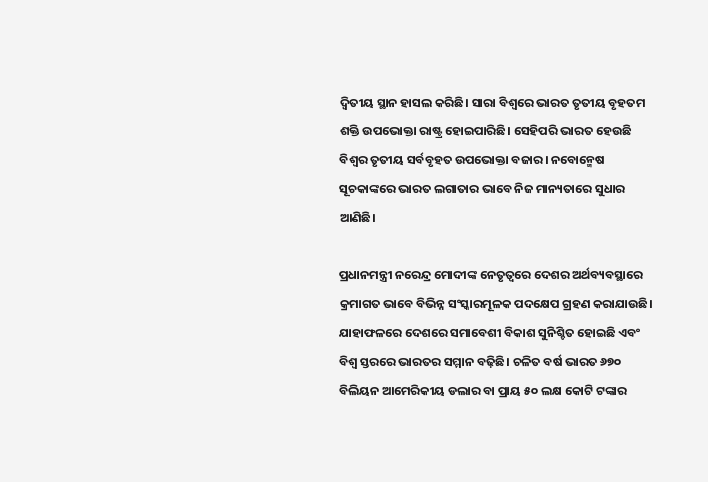ଦ୍ୱିତୀୟ ସ୍ଥାନ ହାସଲ କରିଛି। ସାରା ବିଶ୍ଵରେ ଭାରତ ତୃତୀୟ ବୃହତମ ଶକ୍ତି ଉପଭୋକ୍ତା ରାଷ୍ଟ୍ର ହୋଇପାରିଛି। ସେହିପରି ଭାରତ ହେଉଛି ବିଶ୍ଵର ତୃତୀୟ ସର୍ବବୃହତ ଉପଭୋକ୍ତା ବଜାର। ନବୋନ୍ମେଷ ସୂଚକାଙ୍କରେ ଭାରତ ଲଗାତାର ଭାବେ ନିଜ ମାନ୍ୟତାରେ ସୁଧାର ଆଣିଛି।

ପ୍ରଧାନମନ୍ତ୍ରୀ ନରେନ୍ଦ୍ର ମୋଦୀଙ୍କ ନେତୃତ୍ୱରେ ଦେଶର ଅର୍ଥବ୍ୟବସ୍ଥାରେ କ୍ରମାଗତ ଭାବେ ବିଭିନ୍ନ ସଂସ୍କାରମୂଳକ ପଦକ୍ଷେପ ଗ୍ରହଣ କରାଯାଉଛି। ଯାହାଫଳରେ ଦେଶରେ ସମାବେଶୀ ବିକାଶ ସୁନିଶ୍ଚିତ ହୋଇଛି ଏବଂ ବିଶ୍ଵ ସ୍ତରରେ ଭାରତର ସମ୍ମାନ ବଢ଼ିଛି। ଚଳିତ ବର୍ଷ ଭାରତ ୬୭୦ ବିଲିୟନ ଆମେରିକୀୟ ଡଲାର ବା ପ୍ରାୟ ୫୦ ଲକ୍ଷ କୋଟି ଟଙ୍କାର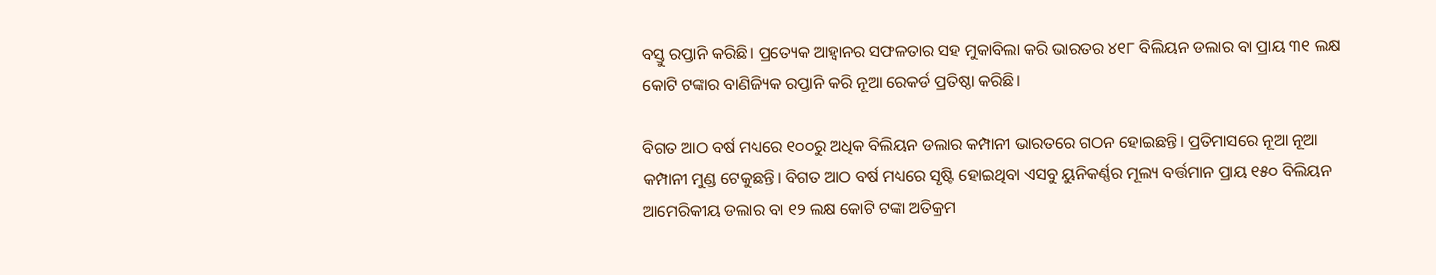ବସ୍ତୁ ରପ୍ତାନି କରିଛି। ପ୍ରତ୍ୟେକ ଆହ୍ୱାନର ସଫଳତାର ସହ ମୁକାବିଲା କରି ଭାରତର ୪୧୮ ବିଲିୟନ ଡଲାର ବା ପ୍ରାୟ ୩୧ ଲକ୍ଷ କୋଟି ଟଙ୍କାର ବାଣିଜ୍ୟିକ ରପ୍ତାନି କରି ନୂଆ ରେକର୍ଡ ପ୍ରତିଷ୍ଠା କରିଛି।

ବିଗତ ଆଠ ବର୍ଷ ମଧ୍ୟରେ ୧୦୦ରୁ ଅଧିକ ବିଲିୟନ ଡଲାର କମ୍ପାନୀ ଭାରତରେ ଗଠନ ହୋଇଛନ୍ତି। ପ୍ରତିମାସରେ ନୂଆ ନୂଆ କମ୍ପାନୀ ମୁଣ୍ଡ ଟେକୁଛନ୍ତି। ବିଗତ ଆଠ ବର୍ଷ ମଧ୍ୟରେ ସୃଷ୍ଟି ହୋଇଥିବା ଏସବୁ ୟୁନିକର୍ଣ୍ଣର ମୂଲ୍ୟ ବର୍ତ୍ତମାନ ପ୍ରାୟ ୧୫୦ ବିଲିୟନ ଆମେରିକୀୟ ଡଲାର ବା ୧୨ ଲକ୍ଷ କୋଟି ଟଙ୍କା ଅତିକ୍ରମ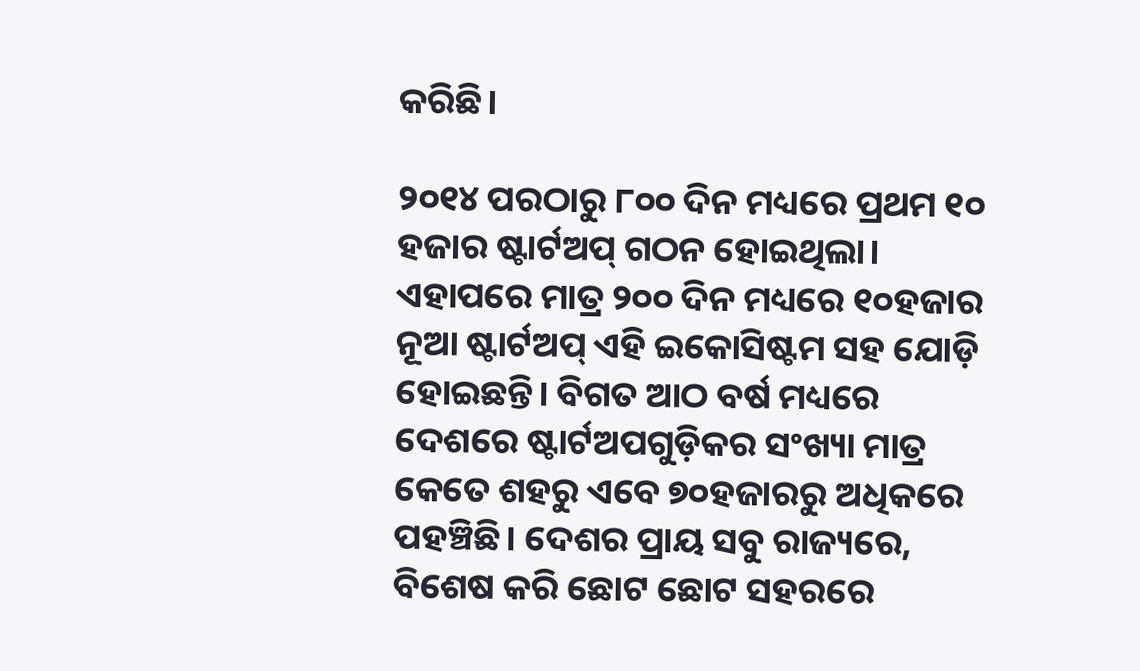କରିଛି।

୨୦୧୪ ପରଠାରୁ ୮୦୦ ଦିନ ମଧ୍ୟରେ ପ୍ରଥମ ୧୦ ହଜାର ଷ୍ଟାର୍ଟଅପ୍‌ ଗଠନ ହୋଇଥିଲା। ଏହାପରେ ମାତ୍ର ୨୦୦ ଦିନ ମଧ୍ୟରେ ୧୦ହଜାର ନୂଆ ଷ୍ଟାର୍ଟଅପ୍‌ ଏହି ଇକୋସିଷ୍ଟମ ସହ ଯୋଡ଼ି ହୋଇଛନ୍ତି। ବିଗତ ଆଠ ବର୍ଷ ମଧ୍ୟରେ ଦେଶରେ ଷ୍ଟାର୍ଟଅପଗୁଡ଼ିକର ସଂଖ୍ୟା ମାତ୍ର କେତେ ଶହରୁ ଏବେ ୭୦ହଜାରରୁ ଅଧିକରେ ପହଞ୍ଚିଛି। ଦେଶର ପ୍ରାୟ ସବୁ ରାଜ୍ୟରେ, ବିଶେଷ କରି ଛୋଟ ଛୋଟ ସହରରେ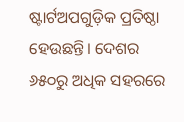ଷ୍ଟାର୍ଟଅପଗୁଡ଼ିକ ପ୍ରତିଷ୍ଠା ହେଉଛନ୍ତି। ଦେଶର ୬୫୦ରୁ ଅଧିକ ସହରରେ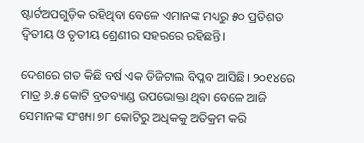ଷ୍ଟାର୍ଟଅପଗୁଡ଼ିକ ରହିଥିବା ବେଳେ ଏମାନଙ୍କ ମଧ୍ୟରୁ ୫୦ ପ୍ରତିଶତ ଦ୍ୱିତୀୟ ଓ ତୃତୀୟ ଶ୍ରେଣୀର ସହରରେ ରହିଛନ୍ତି।

ଦେଶରେ ଗତ କିଛି ବର୍ଷ ଏକ ଡିଜିଟାଲ ବିପ୍ଳବ ଆସିଛି। ୨୦୧୪ରେ ମାତ୍ର ୬.୫ କୋଟି ବ୍ରଡବ୍ୟାଣ୍ଡ ଉପଭୋକ୍ତା ଥିବା ବେଳେ ଆଜି ସେମାନଙ୍କ ସଂଖ୍ୟା ୭୮ କୋଟିରୁ ଅଧିକକୁ ଅତିକ୍ରମ କରି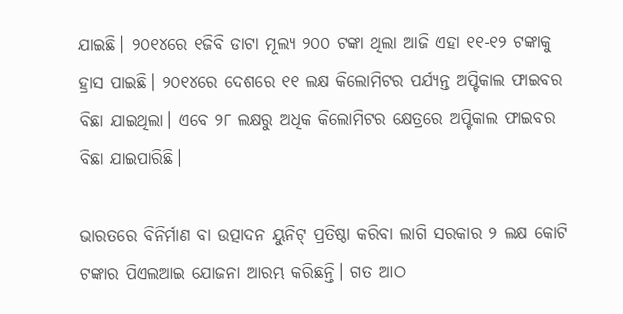ଯାଇଛି। ୨୦୧୪ରେ ୧ଜିବି ଡାଟା ମୂଲ୍ୟ ୨୦୦ ଟଙ୍କା ଥିଲା ଆଜି ଏହା ୧୧-୧୨ ଟଙ୍କାକୁ ହ୍ରାସ ପାଇଛି। ୨୦୧୪ରେ ଦେଶରେ ୧୧ ଲକ୍ଷ କିଲୋମିଟର ପର୍ଯ୍ୟନ୍ତ ଅପ୍ଟିକାଲ ଫାଇବର ବିଛା ଯାଇଥିଲା। ଏବେ ୨୮ ଲକ୍ଷରୁ ଅଧିକ କିଲୋମିଟର କ୍ଷେତ୍ରରେ ଅପ୍ଟିକାଲ ଫାଇବର ବିଛା ଯାଇପାରିଛି।

ଭାରତରେ ବିନିର୍ମାଣ ବା ଉତ୍ପାଦନ ୟୁନିଟ୍‌ ପ୍ରତିଷ୍ଠା କରିବା ଲାଗି ସରକାର ୨ ଲକ୍ଷ କୋଟି ଟଙ୍କାର ପିଏଲଆଇ ଯୋଜନା ଆରମ୍ଭ କରିଛନ୍ତି। ଗତ ଆଠ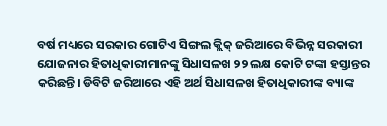ବର୍ଷ ମଧ୍ୟରେ ସରକାର ଗୋଟିଏ ସିଙ୍ଗଲ କ୍ଲିକ୍‌ ଜରିଆରେ ବିଭିନ୍ନ ସରକାରୀ ଯୋଜନାର ହିତାଧିକାରୀମାନଙ୍କୁ ସିଧାସଳଖ ୨୨ ଲକ୍ଷ କୋଟି ଟଙ୍କା ହସ୍ତାନ୍ତର କରିଛନ୍ତି। ଡିବିଟି ଜରିଆରେ ଏହି ଅର୍ଥ ସିଧାସଳଖ ହିତାଧିକାରୀଙ୍କ ବ୍ୟାଙ୍କ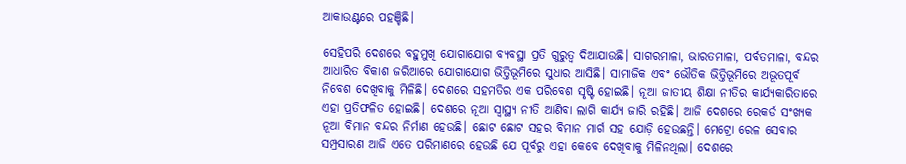ଆକାଉଣ୍ଟରେ ପହଞ୍ଚିଛି।

ସେହିପରି ଦେଶରେ ବହୁମୁଖି ଯୋଗାଯୋଗ ବ୍ୟବସ୍ଥା ପ୍ରତି ଗୁରୁତ୍ୱ ଦିଆଯାଉଛି। ସାଗରମାଳା, ଭାରତମାଳା, ପର୍ବତମାଳା, ବନ୍ଦର ଆଧାରିତ ବିକାଶ ଜରିଆରେ ଯୋଗାଯୋଗ ଭିତ୍ତିଭୂମିରେ ସୁଧାର ଆସିଛି। ସାମାଜିକ ଏବଂ ଭୌତିକ ଭିତ୍ତିଭୂମିରେ ଅଭୂତପୂର୍ବ ନିବେଶ ଦେଖିବାକୁ ମିଳିଛି। ଦେଶରେ ସହମତିର ଏକ ପରିବେଶ ସୃଷ୍ଟି ହୋଇଛି। ନୂଆ ଜାତୀୟ ଶିକ୍ଷା ନୀତିର କାର୍ଯ୍ୟକାରିତାରେ ଏହା ପ୍ରତିଫଳିତ ହୋଇଛି। ଦେଶରେ ନୂଆ ସ୍ୱାସ୍ଥ୍ୟ ନୀତି ଆଣିବା ଲାଗି କାର୍ଯ୍ୟ ଜାରି ରହିଛି। ଆଜି ଦେଶରେ ରେକର୍ଡ ସଂଖ୍ୟକ ନୂଆ ବିମାନ ବନ୍ଦର ନିର୍ମାଣ ହେଉଛି। ଛୋଟ ଛୋଟ ସହର ବିମାନ ମାର୍ଗ ସହ ଯୋଡ଼ି ହେଉଛନ୍ତି। ମେଟ୍ରୋ ରେଳ ସେବାର ସମ୍ପ୍ରସାରଣ ଆଜି ଏତେ ପରିମାଣରେ ହେଉଛି ଯେ ପୂର୍ବରୁ ଏହା କେବେ ଦେଖିବାକୁ ମିଳିନଥିଲା। ଦେଶରେ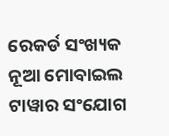ରେକର୍ଡ ସଂଖ୍ୟକ ନୂଆ ମୋବାଇଲ ଟାୱାର ସଂଯୋଗ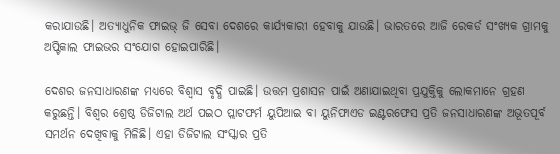କରାଯାଉଛି। ଅତ୍ୟାଧୁନିକ ଫାଇଭ୍‌ ଜି ସେବା ଦେଶରେ କାର୍ଯ୍ୟକାରୀ ହେବାକୁ ଯାଉଛି। ଭାରତରେ ଆଜି ରେକର୍ଡ ସଂଖ୍ୟକ ଗ୍ରାମକୁ ଅପ୍ଟିକାଲ ଫାଇଭର ସଂଯୋଗ ହୋଇପାରିଛି।

ଦେଶର ଜନସାଧାରଣଙ୍କ ମଧ୍ୟରେ ବିଶ୍ବାସ ବୃଦ୍ଧି ପାଇଛି। ଉତ୍ତମ ପ୍ରଶାସନ ପାଇଁ ଅଣାଯାଇଥିବା ପ୍ରଯୁକ୍ତିକୁ ଲୋକମାନେ ଗ୍ରହଣ କରୁଛନ୍ତି। ବିଶ୍ଵର ଶ୍ରେଷ୍ଠ ଡିଜିଟାଲ ଅର୍ଥ ପଇଠ ପ୍ଲାଟଫର୍ମ ୟୁପିଆଇ ବା ୟୁନିଫାଏଡ ଇଣ୍ଟରଫେସ ପ୍ରତି ଜନସାଧାରଣଙ୍କ ଅଭୂତପୂର୍ବ ସମର୍ଥନ ଦେଖିବାକୁ ମିଳିଛି। ଏହା ଡିଜିଟାଲ ସଂସ୍କାର ପ୍ରତି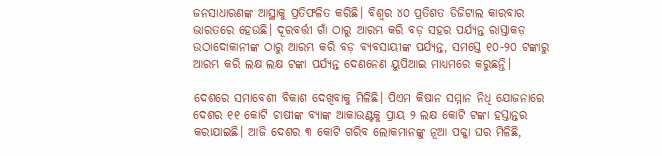ଜନସାଧାରଣଙ୍କ ଆସ୍ଥାକୁ ପ୍ରତିଫଳିତ କରିଛି। ବିଶ୍ଵର ୪୦ ପ୍ରତିଶତ ଡିଜିଟାଲ କାରବାର ଭାରତରେ ହେଉଛି। ଦୂରବର୍ତ୍ତୀ ଗାଁ ଠାରୁ ଆରମ୍ଭ କରି ବଡ଼ ସହର ପର୍ଯ୍ୟନ୍ତ ରାସ୍ତାକଡ଼ ଉଠାଦୋକାନୀଙ୍କ ଠାରୁ ଆରମ୍ଭ କରି ବଡ଼ ବ୍ୟବସାୟୀଙ୍କ ପର୍ଯ୍ୟନ୍ତ, ସମସ୍ତେ ୧୦-୨୦ ଟଙ୍କାରୁ ଆରମ୍ଭ କରି ଲକ୍ଷ ଲକ୍ଷ ଟଙ୍କା ପର୍ଯ୍ୟନ୍ତ ଦେଣନେଣ ୟୁପିଆଇ ମାଧ୍ୟମରେ କରୁଛନ୍ତି।

ଦେଶରେ ସମାବେଶୀ ବିକାଶ ଦେଖିବାକୁ ମିଳିଛି। ପିଏମ କିଷାନ ସମ୍ମାନ ନିଧି ଯୋଜନାରେ ଦେଶର ୧୧ କୋଟି ଚାଷୀଙ୍କ ବ୍ୟାଙ୍କ ଆକାଉଣ୍ଟକୁ ପ୍ରାୟ ୨ ଲକ୍ଷ କୋଟି ଟଙ୍କା ହସ୍ତାନ୍ତର କରାଯାଇଛି। ଆଜି ଦେଶର ୩ କୋଟି ଗରିବ ଲୋକମାନଙ୍କୁ ନୂଆ ପକ୍କା ଘର ମିଳିଛି,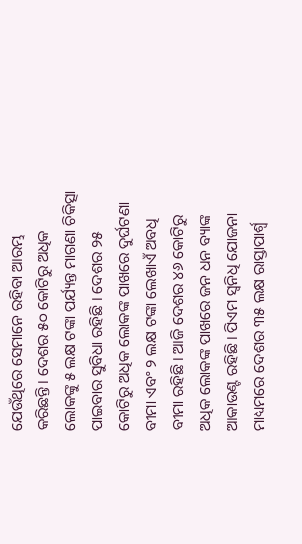ଯେଉଁଥିରେ ସେମାନେ ରହିବା ଆରମ୍ଭ କରିଛନ୍ତି। ଦେଶର ୫୦ କୋଟିରୁ ଅଧିକ ଲୋକଙ୍କୁ ୫ ଲକ୍ଷ ଟଙ୍କା ପର୍ଯ୍ୟନ୍ତ ମାଗଣା ଚିକିତ୍ସା ପାଇବାର ସୁବିଧା ରହିଛି । ଦେଶର ୨୫ କୋଟିରୁ ଅଧିକ ଲୋକଙ୍କ ପାଖରେ ଦୁର୍ଘଟଣା ବୀମା ଏବଂ ୨ ଲକ୍ଷ ଟଙ୍କା ଲେଖାଏଁ ଅବଧି ବୀମା ରହିଛି। ଆଜି ଦେଶର ୪୬ କୋଟିରୁ ଅଧିକ ଲୋକଙ୍କ ପାଖରେ ଜନ ଧନ ବ୍ୟାଙ୍କ ଆକାଉଣ୍ଟ ରହିଛି। ପିଏମ ସ୍ୱନିଧି ଯୋଜନା ମାଧ୍ୟମରେ ଦେଶର ୩୫ ଲକ୍ଷ ରାସ୍ତାପାର୍ଶ୍ବ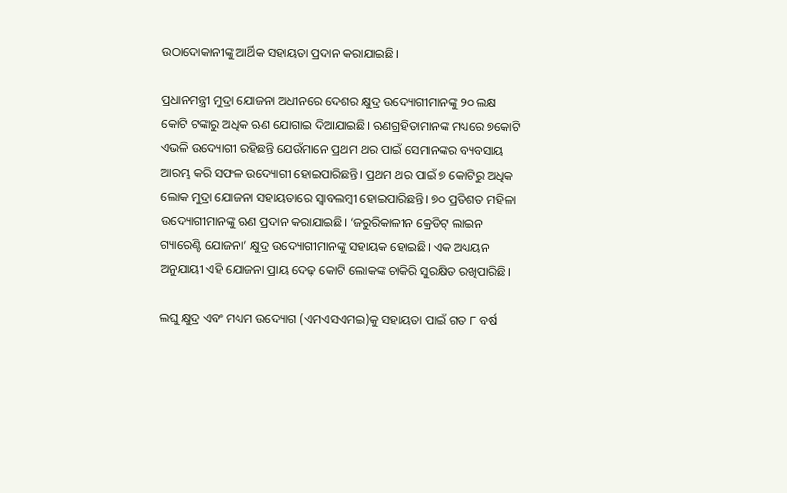ଉଠାଦୋକାନୀଙ୍କୁ ଆର୍ଥିକ ସହାୟତା ପ୍ରଦାନ କରାଯାଇଛି।

ପ୍ରଧାନମନ୍ତ୍ରୀ ମୁଦ୍ରା ଯୋଜନା ଅଧୀନରେ ଦେଶର କ୍ଷୁଦ୍ର ଉଦ୍ୟୋଗୀମାନଙ୍କୁ ୨୦ ଲକ୍ଷ କୋଟି ଟଙ୍କାରୁ ଅଧିକ ଋଣ ଯୋଗାଇ ଦିଆଯାଇଛି। ଋଣଗ୍ରହିତାମାନଙ୍କ ମଧ୍ୟରେ ୭କୋଟି ଏଭଳି ଉଦ୍ୟୋଗୀ ରହିଛନ୍ତି ଯେଉଁମାନେ ପ୍ରଥମ ଥର ପାଇଁ ସେମାନଙ୍କର ବ୍ୟବସାୟ ଆରମ୍ଭ କରି ସଫଳ ଉଦ୍ୟୋଗୀ ହୋଇପାରିଛନ୍ତି। ପ୍ରଥମ ଥର ପାଇଁ ୭ କୋଟିରୁ ଅଧିକ ଲୋକ ମୁଦ୍ରା ଯୋଜନା ସହାୟତାରେ ସ୍ୱାବଲମ୍ବୀ ହୋଇପାରିଛନ୍ତି। ୭୦ ପ୍ରତିଶତ ମହିଳା ଉଦ୍ୟୋଗୀମାନଙ୍କୁ ଋଣ ପ୍ରଦାନ କରାଯାଇଛି। ‘ଜରୁରିକାଳୀନ କ୍ରେଡିଟ୍‌ ଲାଇନ ଗ୍ୟାରେଣ୍ଟି ଯୋଜନା’ କ୍ଷୁଦ୍ର ଉଦ୍ୟୋଗୀମାନଙ୍କୁ ସହାୟକ ହୋଇଛି। ଏକ ଅଧ୍ୟୟନ ଅନୁଯାୟୀ ଏହି ଯୋଜନା ପ୍ରାୟ ଦେଢ଼ କୋଟି ଲୋକଙ୍କ ଚାକିରି ସୁରକ୍ଷିତ ରଖିପାରିଛି।

ଲଘୁ କ୍ଷୁଦ୍ର ଏବଂ ମଧ୍ୟମ ଉଦ୍ୟୋଗ (ଏମଏସଏମଇ)କୁ ସହାୟତା ପାଇଁ ଗତ ୮ ବର୍ଷ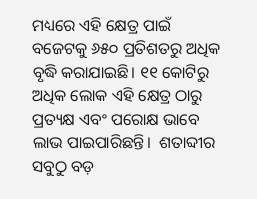ମଧ୍ୟରେ ଏହି କ୍ଷେତ୍ର ପାଇଁ ବଜେଟକୁ ୬୫୦ ପ୍ରତିଶତରୁ ଅଧିକ ବୃଦ୍ଧି କରାଯାଇଛି। ୧୧ କୋଟିରୁ ଅଧିକ ଲୋକ ଏହି କ୍ଷେତ୍ର ଠାରୁ ପ୍ରତ୍ୟକ୍ଷ ଏବଂ ପରୋକ୍ଷ ଭାବେ ଲାଭ ପାଇପାରିଛନ୍ତି।  ଶତାବ୍ଦୀର ସବୁଠୁ ବଡ଼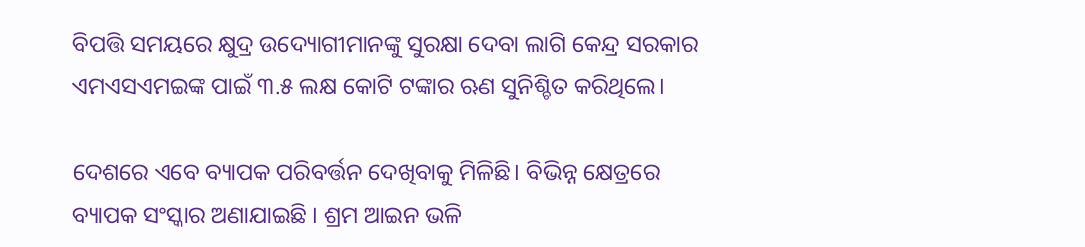ବିପତ୍ତି ସମୟରେ କ୍ଷୁଦ୍ର ଉଦ୍ୟୋଗୀମାନଙ୍କୁ ସୁରକ୍ଷା ଦେବା ଲାଗି କେନ୍ଦ୍ର ସରକାର ଏମଏସଏମଇଙ୍କ ପାଇଁ ୩.୫ ଲକ୍ଷ କୋଟି ଟଙ୍କାର ଋଣ ସୁନିଶ୍ଚିତ କରିଥିଲେ।

ଦେଶରେ ଏବେ ବ୍ୟାପକ ପରିବର୍ତ୍ତନ ଦେଖିବାକୁ ମିଳିଛି। ବିଭିନ୍ନ କ୍ଷେତ୍ରରେ ବ୍ୟାପକ ସଂସ୍କାର ଅଣାଯାଇଛି । ଶ୍ରମ ଆଇନ ଭଳି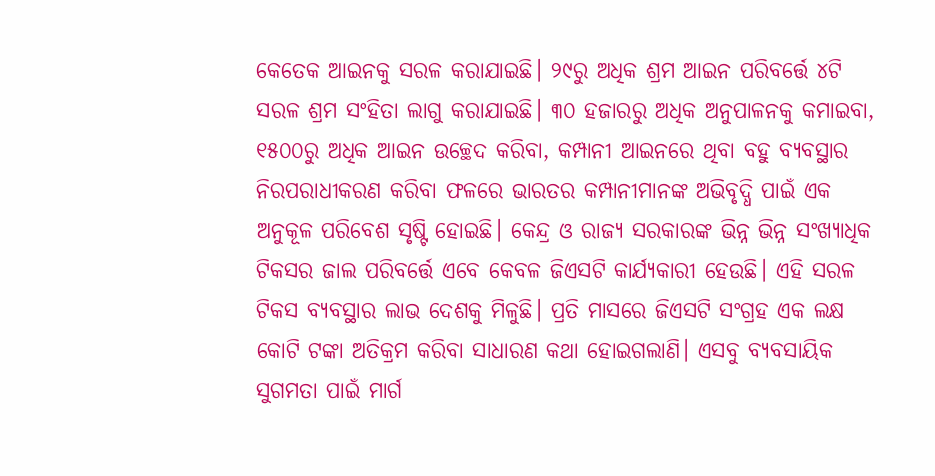କେତେକ ଆଇନକୁ ସରଳ କରାଯାଇଛି। ୨୯ରୁ ଅଧିକ ଶ୍ରମ ଆଇନ ପରିବର୍ତ୍ତେ ୪ଟି ସରଳ ଶ୍ରମ ସଂହିତା ଲାଗୁ କରାଯାଇଛି। ୩୦ ହଜାରରୁ ଅଧିକ ଅନୁପାଳନକୁ କମାଇବା, ୧୫୦୦ରୁ ଅଧିକ ଆଇନ ଉଚ୍ଛେଦ କରିବା, କମ୍ପାନୀ ଆଇନରେ ଥିବା ବହୁ ବ୍ୟବସ୍ଥାର ନିରପରାଧୀକରଣ କରିବା ଫଳରେ ଭାରତର କମ୍ପାନୀମାନଙ୍କ ଅଭିବୃଦ୍ଧି ପାଇଁ ଏକ ଅନୁକୂଳ ପରିବେଶ ସୃଷ୍ଟି ହୋଇଛି। କେନ୍ଦ୍ର ଓ ରାଜ୍ୟ ସରକାରଙ୍କ ଭିନ୍ନ ଭିନ୍ନ ସଂଖ୍ୟାଧିକ ଟିକସର ଜାଲ ପରିବର୍ତ୍ତେ ଏବେ କେବଳ ଜିଏସଟି କାର୍ଯ୍ୟକାରୀ ହେଉଛି। ଏହି ସରଳ ଟିକସ ବ୍ୟବସ୍ଥାର ଲାଭ ଦେଶକୁ ମିଳୁଛି। ପ୍ରତି ମାସରେ ଜିଏସଟି ସଂଗ୍ରହ ଏକ ଲକ୍ଷ କୋଟି ଟଙ୍କା ଅତିକ୍ରମ କରିବା ସାଧାରଣ କଥା ହୋଇଗଲାଣି। ଏସବୁ ବ୍ୟବସାୟିକ ସୁଗମତା ପାଇଁ ମାର୍ଗ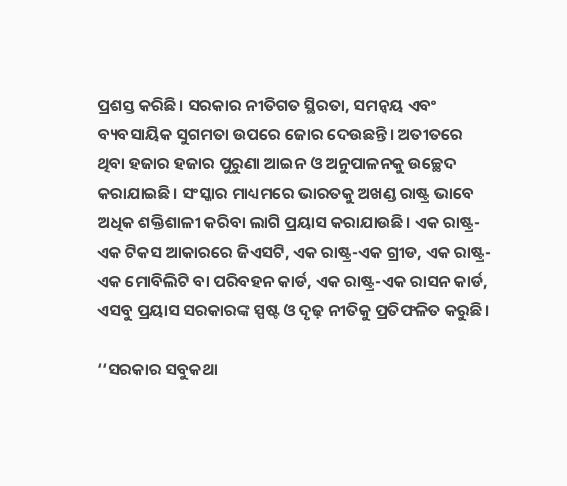ପ୍ରଶସ୍ତ କରିଛି। ସରକାର ନୀତିଗତ ସ୍ଥିରତା, ସମନ୍ବୟ ଏବଂ ବ୍ୟବସାୟିକ ସୁଗମତା ଉପରେ ଜୋର ଦେଉଛନ୍ତି। ଅତୀତରେ ଥିବା ହଜାର ହଜାର ପୁରୁଣା ଆଇନ ଓ ଅନୁପାଳନକୁ ଉଚ୍ଛେଦ କରାଯାଇଛି। ସଂସ୍କାର ମାଧ୍ୟମରେ ଭାରତକୁ ଅଖଣ୍ଡ ରାଷ୍ଟ୍ର ଭାବେ ଅଧିକ ଶକ୍ତିଶାଳୀ କରିବା ଲାଗି ପ୍ରୟାସ କରାଯାଉଛି। ଏକ ରାଷ୍ଟ୍ର-ଏକ ଟିକସ ଆକାରରେ ଜିଏସଟି, ଏକ ରାଷ୍ଟ୍ର-ଏକ ଗ୍ରୀଡ, ଏକ ରାଷ୍ଟ୍ର-ଏକ ମୋବିଲିଟି ବା ପରିବହନ କାର୍ଡ, ଏକ ରାଷ୍ଟ୍ର-ଏକ ରାସନ କାର୍ଡ, ଏସବୁ ପ୍ରୟାସ ସରକାରଙ୍କ ସ୍ପଷ୍ଟ ଓ ଦୃଢ଼ ନୀତିକୁ ପ୍ରତିଫଳିତ କରୁଛି।

‘‘ସରକାର ସବୁକଥା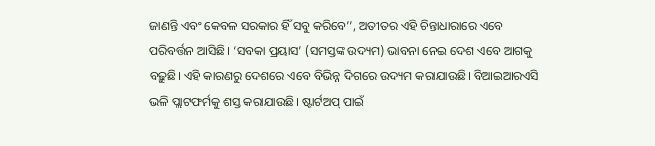ଜାଣନ୍ତି ଏବଂ କେବଳ ସରକାର ହିଁ ସବୁ କରିବେ’’, ଅତୀତର ଏହି ଚିନ୍ତାଧାରାରେ ଏବେ ପରିବର୍ତ୍ତନ ଆସିଛି। ‘ସବକା ପ୍ରୟାସ’ (ସମସ୍ତଙ୍କ ଉଦ୍ୟମ) ଭାବନା ନେଇ ଦେଶ ଏବେ ଆଗକୁ ବଢ଼ୁଛି। ଏହି କାରଣରୁ ଦେଶରେ ଏବେ ବିଭିନ୍ନ ଦିଗରେ ଉଦ୍ୟମ କରାଯାଉଛି। ବିଆଇଆରଏସି ଭଳି ପ୍ଲାଟଫର୍ମକୁ ଶସ୍ତ କରାଯାଉଛି। ଷ୍ଟାର୍ଟଅପ୍‌ ପାଇଁ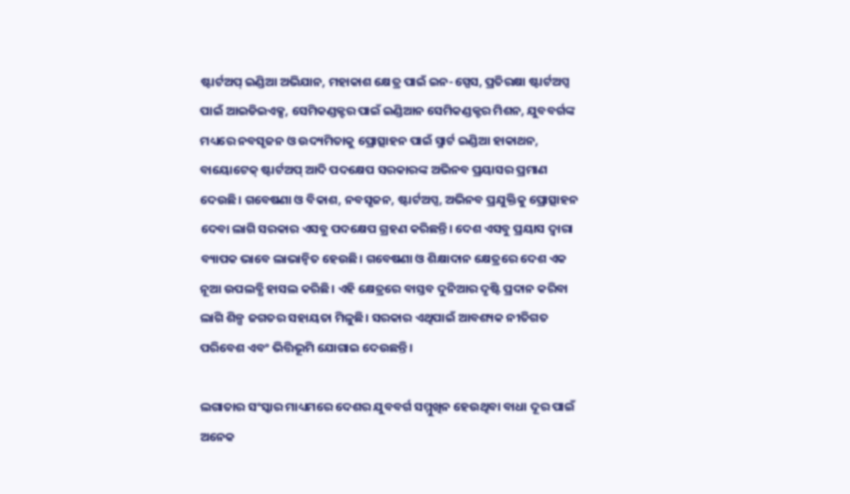ଷ୍ଟାର୍ଟଅପ୍‌ ଇଣ୍ଡିଆ ଅଭିଯାନ, ମହାକାଶ କ୍ଷେତ୍ର ପାଇଁ ଇନ-ସ୍ପେସ, ପ୍ରତିରକ୍ଷା ଷ୍ଟାର୍ଟଅପ୍ସ ପାଇଁ ଆଇଡିଇଏକ୍ସ, ସେମିକଣ୍ଡକ୍ଟର ପାଇଁ ଇଣ୍ଡିଆନ ସେମିକଣ୍ଡକ୍ଟର ମିଶନ, ଯୁବବର୍ଗଙ୍କ ମଧ୍ୟରେ ନବସୃଜନ ଓ ଉଦ୍ୟମିତାକୁ ପ୍ରୋତ୍ସାହନ ପାଇଁ ସ୍ମାର୍ଟ ଇଣ୍ଡିଆ ହାକାଥନ, ବାୟୋଟେକ୍‌ ଷ୍ଟାର୍ଟଅପ୍‌ ଆଦି ପଦକ୍ଷେପ ସରକାରଙ୍କ ଅଭିନବ ପ୍ରୟାସର ପ୍ରମାଣ ଦେଉଛି। ଗବେଷଣା ଓ ବିକାଶ, ନବସୃଜନ, ଷ୍ଟାର୍ଟଅପ୍ସ, ଅଭିନବ ପ୍ରଯୁକ୍ତିକୁ ପ୍ରୋତ୍ସାହନ ଦେବା ଲାଗି ସରକାର ଏସବୁ ପଦକ୍ଷେପ ଗ୍ରହଣ କରିଛନ୍ତି। ଦେଶ ଏସବୁ ପ୍ରୟାସ ଦ୍ୱାରା ବ୍ୟାପକ ଭାବେ ଲାଭାନ୍ୱିତ ହେଉଛି। ଗବେଷଣା ଓ ଶିକ୍ଷାଦାନ କ୍ଷେତ୍ରରେ ଦେଶ ଏକ ନୂଆ ଉପଲବ୍ଧି ହାସଲ କରିଛି। ଏହି କ୍ଷେତ୍ରରେ ବାସ୍ତବ ଦୁନିଆର ଦୃଷ୍ଟି ପ୍ରଦାନ କରିବା ଲାଗି ଶିଳ୍ପ ଜଗତର ସହାୟତା ମିଳୁଛି। ସରକାର ଏଥିପାଇଁ ଆବଶ୍ୟକ ନୀତିଗତ ପରିବେଶ ଏବଂ ଭିତ୍ତିଭୂମି ଯୋଗାଇ ଦେଉଛନ୍ତି।

ଲଗାତାର ସଂସ୍କାର ମାଧ୍ୟମରେ ଦେଶର ଯୁବବର୍ଗ ସମ୍ମୁଖିନ ହେଉଥିବା ବାଧା ଦୂର ପାଇଁ ଅନେକ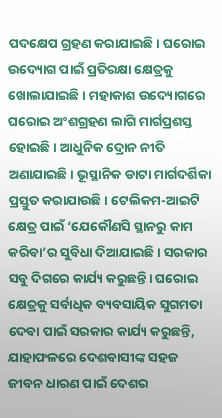ପଦକ୍ଷେପ ଗ୍ରହଣ କରାଯାଇଛି। ଘରୋଇ ଉଦ୍ୟୋଗ ପାଇଁ ପ୍ରତିରକ୍ଷା କ୍ଷେତ୍ରକୁ ଖୋଲାଯାଇଛି । ମହାକାଶ ଉଦ୍ୟୋଗରେ ଘରୋଇ ଅଂଶଗ୍ରହଣ ଲାଗି ମାର୍ଗପ୍ରଶସ୍ତ ହୋଇଛି। ଆଧୁନିକ ଦ୍ରୋନ ନୀତି ଅଣାଯାଇଛି। ଭୂସ୍ଥାନିକ ଡାଟା ମାର୍ଗଦର୍ଶିକା ପ୍ରସ୍ତୁତ କରାଯାଉଛି। ଟେଲିକମ-ଆଇଟି କ୍ଷେତ୍ର ପାଇଁ ‘ଯେକୌଣସି ସ୍ଥାନରୁ କାମ କରିବା’ର ସୁବିଧା ଦିଆଯାଇଛି। ସରକାର ସବୁ ଦିଗରେ କାର୍ଯ୍ୟ କରୁଛନ୍ତି। ଘରୋଇ କ୍ଷେତ୍ରକୁ ସର୍ବାଧିକ ବ୍ୟବସାୟିକ ସୁଗମତା ଦେବା ପାଇଁ ସରକାର କାର୍ଯ୍ୟ କରୁଛନ୍ତି, ଯାହାଫଳରେ ଦେଶବାସୀଙ୍କ ସହଜ ଜୀବନ ଧାରଣ ପାଇଁ ଦେଶର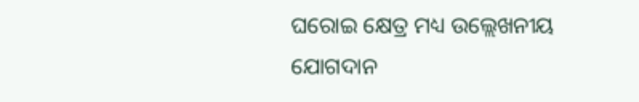ଘରୋଇ କ୍ଷେତ୍ର ମଧ୍ୟ ଉଲ୍ଲେଖନୀୟ ଯୋଗଦାନ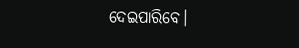ଦେଇପାରିବେ।